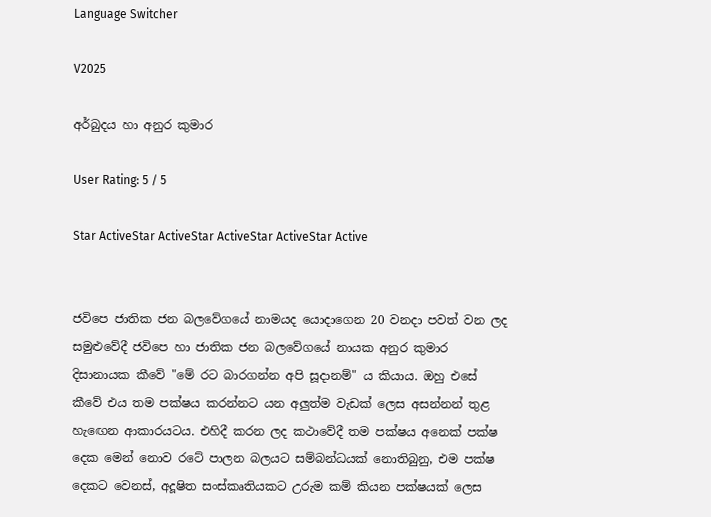Language Switcher

V2025

අර්බුදය හා අනුර කුමාර

User Rating: 5 / 5

Star ActiveStar ActiveStar ActiveStar ActiveStar Active


ජවිපෙ ජාතික ජන බලවේගයේ නාමයද යොදාගෙන 20 වනදා පවත් වන ලද සමුළුවේදී ජවිපෙ හා ජාතික ජන බලවේගයේ නායක අනුර කුමාර දිසානායක කීවේ "මේ රට බාරගන්න අපි සූදානම්" ය කියාය. ඔහු එසේ කීවේ එය තම පක්ෂය කරන්නට යන අලුත්ම වැඩක් ලෙස අසන්නන් තුළ හැඟෙන ආකාරයටය. එහිදී කරන ලද කථාවේදී තම පක්ෂය අනෙක් පක්ෂ දෙක මෙන් නොව රටේ පාලන බලයට සම්බන්ධයක් නොතිබුනු, එම පක්ෂ දෙකට වෙනස්, අදූෂිත සංස්කෘතියකට උරුම කම් කියන පක්ෂයක් ලෙස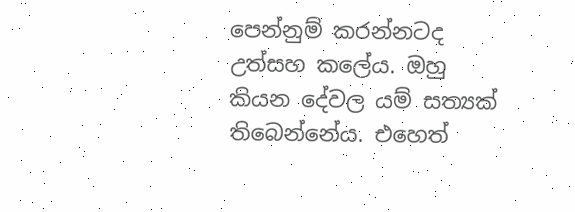පෙන්නුම් කරන්නටද උත්සහ කලේය. ඔහු කියන දේවල යම් සත්‍යක් තිබෙන්නේය. එහෙත්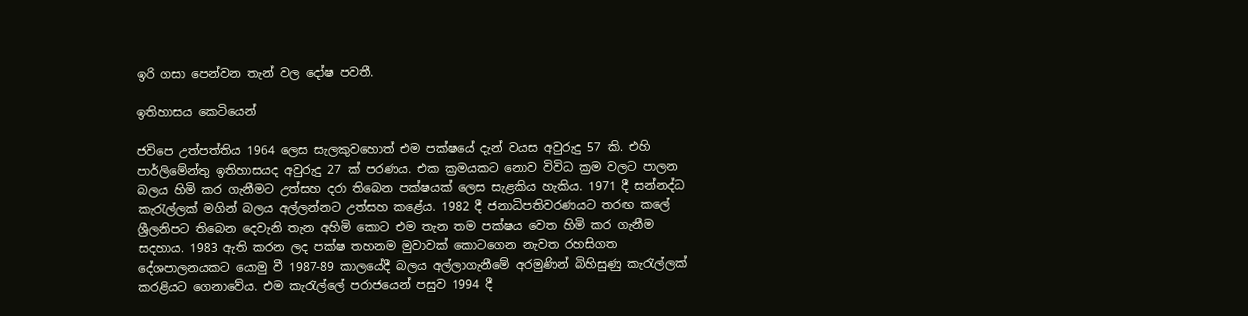ඉරි ගසා පෙන්වන තැන් වල දෝෂ පවතී.

ඉතිහාසය කෙටියෙන්

ජවිපෙ උත්පත්තිය 1964 ලෙස සැලකුවහොත් එම පක්ෂයේ දැන් වයස අවුරුදු 57 කි. එහි පාර්ලිමේන්තු ඉතිහාසයද අවුරුදු 27 ක් පරණය. එක ක්‍රමයකට නොව විවිධ ක්‍රම වලට පාලන බලය හිමි කර ගැනීමට උත්සහ දරා තිබෙන පක්ෂයක් ලෙස සැළකිය හැකිය. 1971 දී සන්නද්ධ කැරැල්ලක් මගින් බලය අල්ලන්නට උත්සහ කළේය. 1982 දී ජනාධිපතිවරණයට තරඟ කලේ ශ්‍රීලනිපට තිබෙන දෙවැනි තැන අහිමි කොට එම තැන තම පක්ෂය වෙත හිමි කර ගැනීම සදහාය. 1983 ඇති කරන ලද පක්ෂ තහනම මුවාවක් කොටගෙන නැවත රහසිගත දේශපාලනයකට යොමු වී 1987-89 කාලයේදී බලය අල්ලාගැනීමේ අරමුණින් බිහිසුණු කැරැල්ලක් කරළියට ගෙනාවේය. එම කැරැල්ලේ පරාජයෙන් පසුව 1994 දී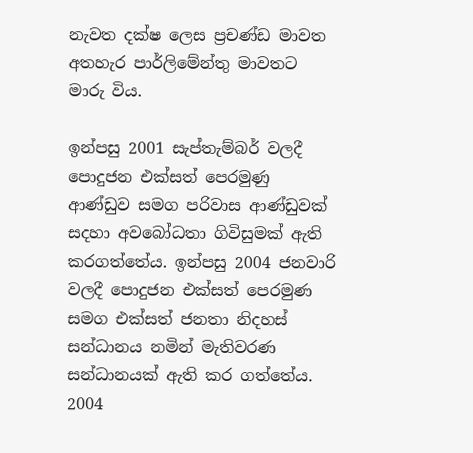නැවත දක්ෂ ලෙස ප්‍රචණ්ඩ මාවත අතහැර පාර්ලිමේන්තු මාවතට මාරු විය.

ඉන්පසු 2001 සැප්තැම්බර් වලදී පොදුජන එක්සත් පෙරමුණු ආණ්ඩුව සමග පරිවාස ආණ්ඩුවක් සදහා අවබෝධතා ගිවිසුමක් ඇති කරගත්තේය. ඉන්පසු 2004 ජනවාරි වලදී පොදුජන එක්සත් පෙරමුණ සමග එක්සත් ජනතා නිදහස් සන්ධානය නමින් මැතිවරණ සන්ධානයක් ඇති කර ගත්තේය. 2004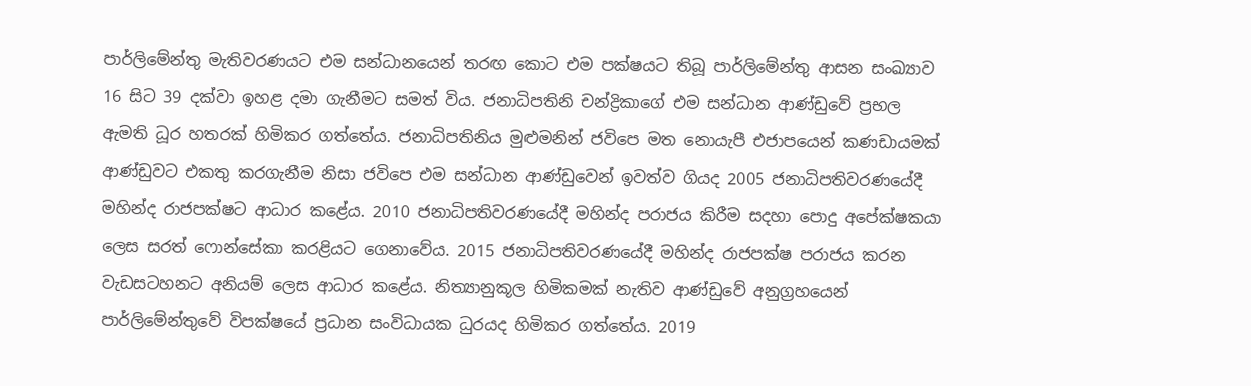පාර්ලිමේන්තු මැතිවරණයට එම සන්ධානයෙන් තරඟ කොට එම පක්ෂයට තිබූ පාර්ලිමේන්තු ආසන සංඛ්‍යාව 16 සිට 39 දක්වා ඉහළ දමා ගැනීමට සමත් විය. ජනාධිපතිනි චන්ද්‍රිකාගේ එම සන්ධාන ආණ්ඩුවේ ප්‍රභල ඇමති ධූර හතරක් හිමිකර ගත්තේය. ජනාධිපතිනිය මුළුමනින් ජවිපෙ මත නොයැපී එජාපයෙන් කණඩායමක් ආණ්ඩුවට එකතු කරගැනීම නිසා ජවිපෙ එම සන්ධාන ආණ්ඩුවෙන් ඉවත්ව ගියද 2005 ජනාධිපතිවරණයේදී මහින්ද රාජපක්ෂට ආධාර කළේය. 2010 ජනාධිපතිවරණයේදී මහින්ද පරාජය කිරීම සදහා පොදු අපේක්ෂකයා ලෙස සරත් ෆොන්සේකා කරළියට ගෙනාවේය. 2015 ජනාධිපතිවරණයේදී මහින්ද රාජපක්ෂ පරාජය කරන වැඩසටහනට අනියම් ලෙස ආධාර කළේය. නිත්‍යානුකූල හිමිකමක් නැතිව ආණ්ඩුවේ අනුග්‍රහයෙන් පාර්ලිමේන්තුවේ විපක්ෂයේ ප්‍රධාන සංවිධායක ධුරයද හිමිකර ගත්තේය. 2019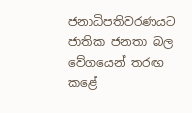ජනාධිපතිවරණයට ජාතික ජනතා බල වේගයෙන් තරඟ කළේ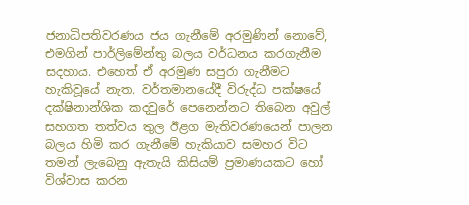ජනාධිපතිවරණය ජය ගැනීමේ අරමුණින් නොවේ, එමගින් පාර්ලිමේන්තු බලය වර්ධනය කරගැනීම සදහාය. එහෙත් ඒ අරමුණ සපුරා ගැනීමට හැකිවූයේ නැත. වර්තමානයේදී විරුද්ධ පක්ෂයේ දක්ෂිනාන්ශික කදවුරේ පෙනෙන්නට තිබෙන අවුල් සහගත තත්වය තුල ඊළග මැතිවරණයෙන් පාලන බලය හිමි කර ගැනීමේ හැකියාව සමහර විට තමන් ලැබෙනු ඇතැයි කිසියම් ප්‍රමාණයකට හෝ විශ්වාස කරන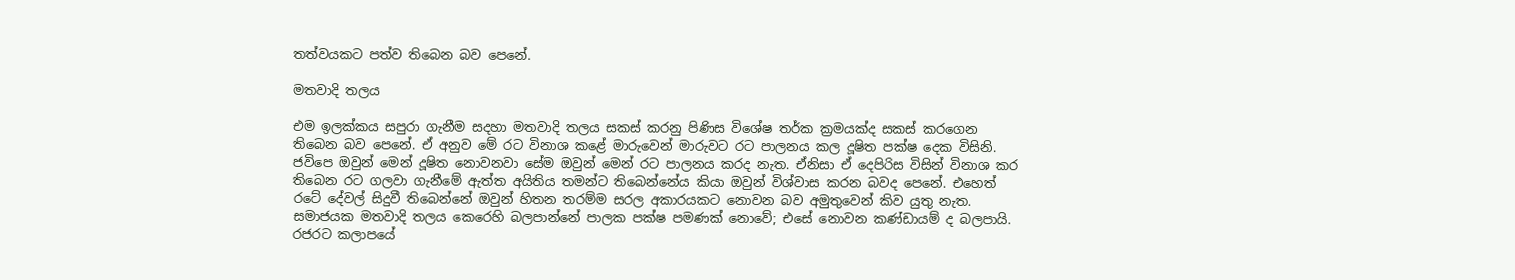තත්වයකට පත්ව තිබෙන බව පෙනේ.

මතවාදි තලය

එම ඉලක්කය සපුරා ගැනීම සදහා මතවාදි තලය සකස් කරනු පිණිස විශේෂ තර්ක ක්‍රමයක්ද සකස් කරගෙන තිබෙන බව පෙනේ. ඒ අනුව මේ රට විනාශ කළේ මාරුවෙන් මාරුවට රට පාලනය කල දූෂිත පක්ෂ දෙක විසිනි. ජවිපෙ ඔවුන් මෙන් දූෂිත නොවනවා සේම ඔවුන් මෙන් රට පාලනය කරද නැත. ඒනිසා ඒ දෙපිරිස විසින් විනාශ කර තිබෙන රට ගලවා ගැනීමේ ඇත්ත අයිතිය තමන්ට තිබෙන්නේය කියා ඔවුන් විශ්වාස කරන බවද පෙනේ. එහෙත් රටේ දේවල් සිදුවී තිබෙන්නේ ඔවුන් හිතන තරම්ම සරල අකාරයකට නොවන බව අමුතුවෙන් කිව යුතු නැත. සමාජයක මතවාදි තලය කෙරෙහි බලපාන්නේ පාලක පක්ෂ පමණක් නොවේ; එසේ නොවන කණ්ඩායම් ද බලපායි. රජරට කලාපයේ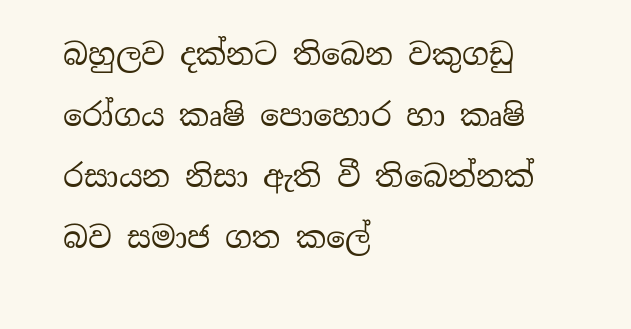බහුලව දක්නට තිබෙන වකුගඩු රෝගය කෘෂි පොහොර හා කෘෂි රසායන නිසා ඇති වී තිබෙන්නක් බව සමාජ ගත කලේ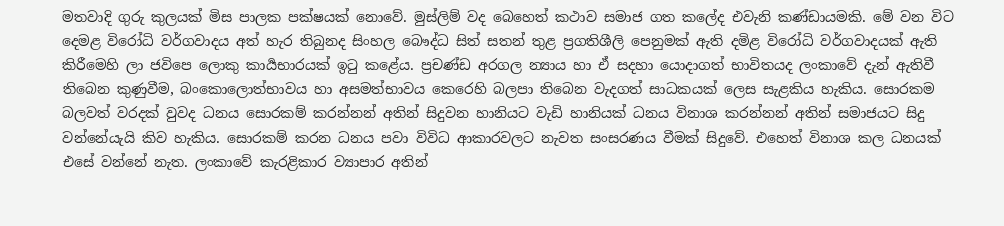මතවාදි ගුරු කුලයක් මිස පාලක පක්ෂයක් නොවේ. මුස්ලිම් වද බෙහෙත් කථාව සමාජ ගත කලේද එවැනි කණ්ඩායමකි. මේ වන විට දෙමළ විරෝධි වර්ගවාදය අත් හැර තිබුනද සිංහල බෞද්ධ සිත් සතන් තුළ ප්‍රගතිශීලි පෙනුමක් ඇති දමිළ විරෝධි වර්ගවාදයක් ඇති කිරීමෙහි ලා ජවිපෙ ලොකු කාර්‍යභාරයක් ඉටු කළේය. ප්‍රචණ්ඩ අරගල න්‍යාය හා ඒ සදහා යොදාගත් භාවිතයද ලංකාවේ දැන් ඇතිවී තිබෙන කුණුවීම, බංකොලොත්භාවය හා අසමත්භාවය කෙරෙහි බලපා තිබෙන වැදගත් සාධකයක් ලෙස සැළකිය හැකිය. සොරකම බලවත් වරදක් වුවද ධනය සොරකම් කරන්නන් අතින් සිදුවන හානියට වැඩි හානියක් ධනය විනාශ කරන්නන් අතින් සමාජයට සිදු වන්නේයැයි කිව හැකිය. සොරකම් කරන ධනය පවා විවිධ ආකාරවලට නැවත සංසරණය වීමක් සිදුවේ. එහෙත් විනාශ කල ධනයක් එසේ වන්නේ නැත. ලංකාවේ කැරළිකාර ව්‍යාපාර අතින්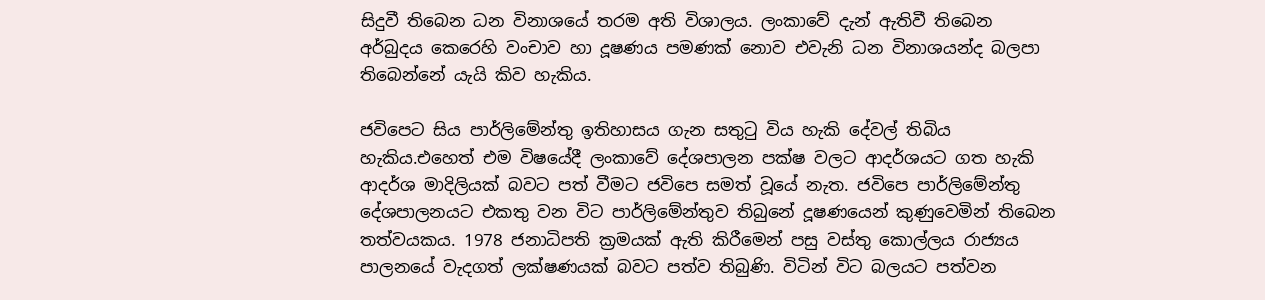සිදුවී තිබෙන ධන විනාශයේ තරම අති විශාලය. ලංකාවේ දැන් ඇතිවී තිබෙන අර්බුදය කෙරෙහි වංචාව හා දූෂණය පමණක් නොව එවැනි ධන විනාශයන්ද බලපා තිබෙන්නේ යැයි කිව හැකිය.

ජවිපෙට සිය පාර්ලිමේන්තු ඉතිහාසය ගැන සතුටු විය හැකි දේවල් තිබිය හැකිය.එහෙත් එම විෂයේදී ලංකාවේ දේශපාලන පක්ෂ වලට ආදර්ශයට ගත හැකි ආදර්ශ මාදිලියක් බවට පත් වීමට ජවිපෙ සමත් වූයේ නැත. ජවිපෙ පාර්ලිමේන්තු දේශපාලනයට එකතු වන විට පාර්ලිමේන්තුව තිබුනේ දූෂණයෙන් කුණුවෙමින් තිබෙන තත්වයකය. 1978 ජනාධිපති ක්‍රමයක් ඇති කිරීමෙන් පසු වස්තු කොල්ලය රාජ්‍යය පාලනයේ වැදගත් ලක්ෂණයක් බවට පත්ව තිබුණි. විටින් විට බලයට පත්වන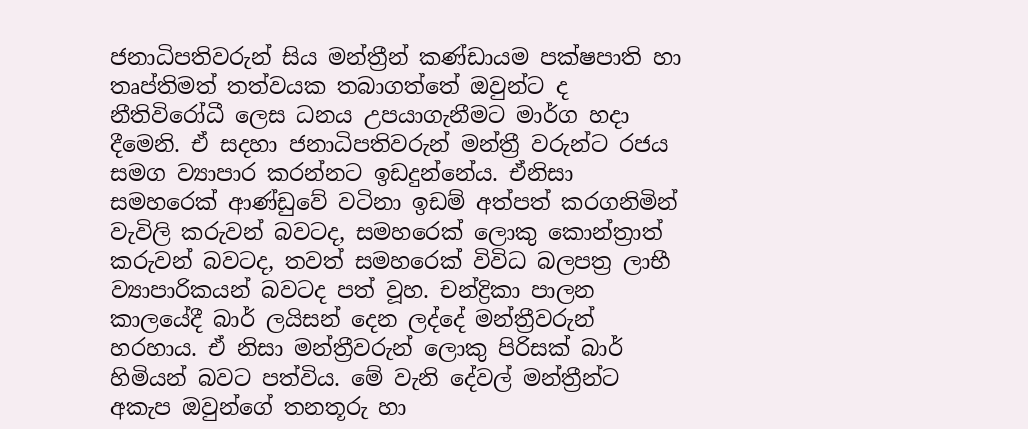ජනාධිපතිවරුන් සිය මන්ත්‍රීන් කණ්ඩායම පක්ෂපාති හා තෘප්තිමත් තත්වයක තබාගත්තේ ඔවුන්ට ද නීතිවිරෝධී ලෙස ධනය උපයාගැනීමට මාර්ග හදා දීමෙනි. ඒ සදහා ජනාධිපතිවරුන් මන්ත්‍රී වරුන්ට රජය සමග ව්‍යාපාර කරන්නට ඉඩදුන්නේය. ඒනිසා සමහරෙක් ආණ්ඩුවේ වටිනා ඉඩම් අත්පත් කරගනිමින් වැවිලි කරුවන් බවටද, සමහරෙක් ලොකු කොන්ත්‍රාත් කරුවන් බවටද, තවත් සමහරෙක් විවිධ බලපත්‍ර ලාභී ව්‍යාපාරිකයන් බවටද පත් වූහ. චන්ද්‍රිකා පාලන කාලයේදී බාර් ලයිසන් දෙන ලද්දේ මන්ත්‍රීවරුන් හරහාය. ඒ නිසා මන්ත්‍රීවරුන් ලොකු පිරිසක් බාර් හිමියන් බවට පත්විය. මේ වැනි දේවල් මන්ත්‍රීන්ට අකැප ඔවුන්ගේ තනතූරු හා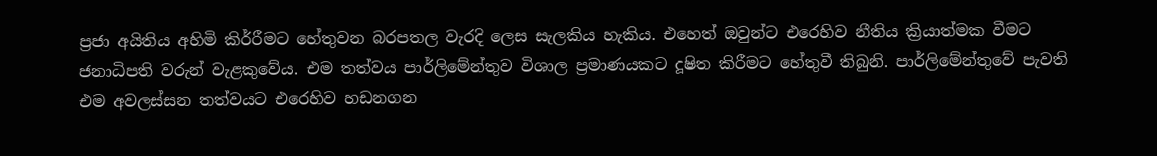ප්‍රජා අයිතිය අහිමි කිර්‍රීමට හේතුවන බරපතල වැරදි ලෙස සැලකිය හැකිය. එහෙත් ඔවුන්ට එරෙහිව නීතිය ක්‍රියාත්මක වීමට ජනාධිපති වරුන් වැළකුවේය. එම තත්වය පාර්ලිමේන්තුව විශාල ප්‍රමාණයකට දූෂිත කිරීමට හේතුවී තිබුනි. පාර්ලිමේන්තුවේ පැවති එම අවලස්සන තත්වයට එරෙහිව හඩනගන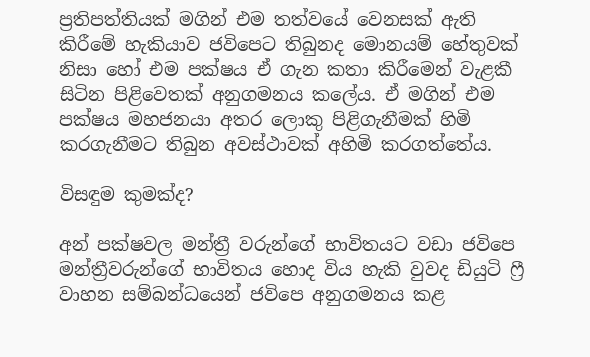ප්‍රතිපත්තියක් මගින් එම තත්වයේ වෙනසක් ඇති කිරීමේ හැකියාව ජවිපෙට තිබුනද මොනයම් හේතුවක් නිසා හෝ එම පක්ෂය ඒ ගැන කතා කිරීමෙන් වැළකී සිටින පිළිවෙතක් අනුගමනය කලේය. ඒ මගින් එම පක්ෂය මහජනයා අතර ලොකු පිළිගැනීමක් හිමි කරගැනීමට තිබුන අවස්ථාවක් අහිමි කරගත්තේය.

විසඳුම කුමක්ද?

අන් පක්ෂවල මන්ත්‍රී වරුන්ගේ භාවිතයට වඩා ජවිපෙ මන්ත්‍රීවරුන්ගේ භාවිතය හොද විය හැකි වුවද ඩියුටි ෆ්‍රී වාහන සම්බන්ධයෙන් ජවිපෙ අනුගමනය කළ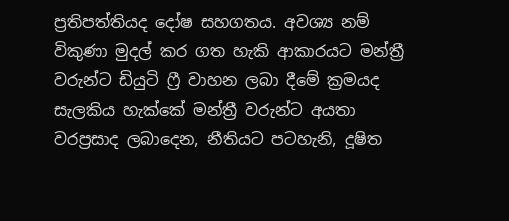ප්‍රතිපත්තියද දෝෂ සහගතය. අවශ්‍ය නම් විකුණා මුදල් කර ගත හැකි ආකාරයට මන්ත්‍රී වරුන්ට ඩියුටි ෆ්‍රී වාහන ලබා දීමේ ක්‍රමයද සැලකිය හැක්කේ මන්ත්‍රී වරුන්ට අයතා වරප්‍රසාද ලබාදෙන, නීතියට පටහැනි, දූෂිත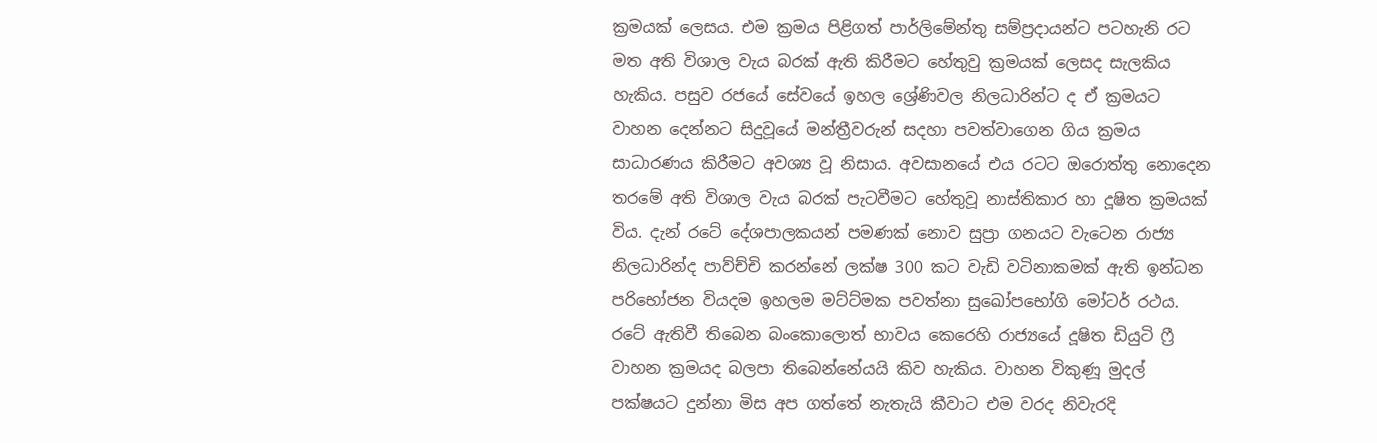ක්‍රමයක් ලෙසය. එම ක්‍රමය පිළිගත් පාර්ලිමේන්තු සම්ප්‍රදායන්ට පටහැනි රට මත අති විශාල වැය බරක් ඇති කිරීමට හේතුවු ක්‍රමයක් ලෙසද සැලකිය හැකිය. පසුව රජයේ සේවයේ ඉහල ශ්‍රේණිවල නිලධාරින්ට ද ඒ ක්‍රමයට වාහන දෙන්නට සිදුවූයේ මන්ත්‍රීවරුන් සදහා පවත්වාගෙන ගිය ක්‍රමය සාධාරණය කිරීමට අවශ්‍ය වූ නිසාය. අවසානයේ එය රටට ඔරොත්තු නොදෙන තරමේ අති විශාල වැය බරක් පැටවීමට හේතුවූ නාස්තිකාර හා දූෂිත ක්‍රමයක් විය. දැන් රටේ දේශපාලකයන් පමණක් නොව සුප්‍රා ගනයට වැටෙන රාජ්‍ය නිලධාරින්ද පාව්ච්චි කරන්නේ ලක්ෂ 300 කට වැඩි වටිනාකමක් ඇති ඉන්ධන පරිභෝජන වියදම ඉහලම මට්ට්මක පවත්නා සුඛෝපභෝගි මෝටර් රථය. රටේ ඇතිවී තිබෙන බංකොලොත් භාවය කෙරෙහි රාජ්‍යයේ දූෂිත ඩියුටි ෆ්‍රී වාහන ක්‍රමයද බලපා තිබෙන්නේයයි කිව හැකිය. වාහන විකුණූ මුදල් පක්ෂයට දුන්නා මිස අප ගත්තේ නැතැයි කීවාට එම වරද නිවැරදි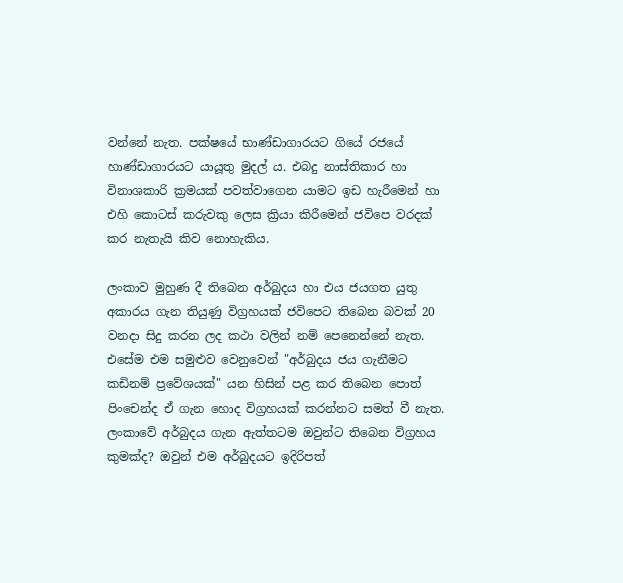වන්නේ නැත. පක්ෂයේ භාණ්ඩාගාරයට ගියේ රජයේ හාණ්ඩාගාරයට යායූතු මුදල්‍ ය. එබදු නාස්තිකාර හා විනාශකාරි ක්‍රමයක් පවත්වාගෙන යාමට ඉඩ හැරීමෙන් හා එහි කොටස් කරුවකු ලෙස ක්‍රියා කිරීමෙන් ජවිපෙ වරදක් කර නැතැයි කිව නොහැකිය.

ලංකාව මුහුණ දී තිබෙන අර්බුදය හා එය ජයගත යුතු අකාරය ගැන තියුණු විග්‍රහයක් ජවිපෙට තිබෙන බවක් 20 වනදා සිදු කරන ලද කථා වලින් නම් පෙනෙන්නේ නැත. එසේම එම සමුළුව වෙනුවෙන් "අර්බුදය ජය ගැනීමට කඩිනම් ප්‍රවේශයක්" යන හිසින් පළ කර තිබෙන පොත් පිංචෙන්ද ඒ ගැන හොද විග්‍රහයක් කරන්නට සමත් වී නැත. ලංකාවේ අර්බුදය ගැන ඇත්තටම ඔවුන්ට තිබෙන විග්‍රහය කුමක්ද? ඔවුන් එම අර්බුදයට ඉදිරිපත්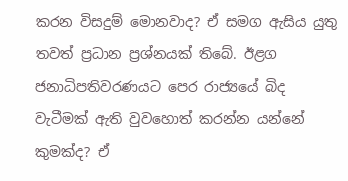කරන විසදුම් මොනවාද? ඒ සමග ඇසිය යුතු තවත් ප්‍රධාන ප්‍රශ්නයක් තිබේ. ඊළග ජනාධිපතිවරණයට පෙර රාජ්‍යයේ බිද වැටීමක් ඇති වුවහොත් කරන්න යන්නේ කුමක්ද? ඒ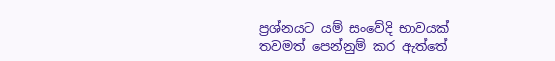ප්‍රශ්නයට යම් සංවේදි භාවයක් තවමත් පෙන්නුම් කර ඇත්තේ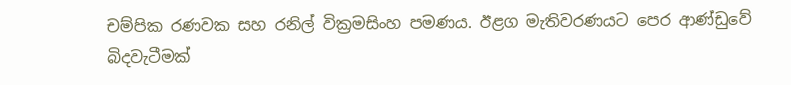චම්පික රණවක සහ රනිල් වික්‍රමසිංහ පමණය. ඊළග මැතිවරණයට පෙර ආණ්ඩුවේ බිදවැටීමක්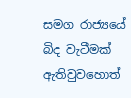සමග රාජ්‍යයේ බිද වැටීමක් ඇතිවුවහොත්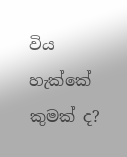විය හැක්කේ කුමක් ද?